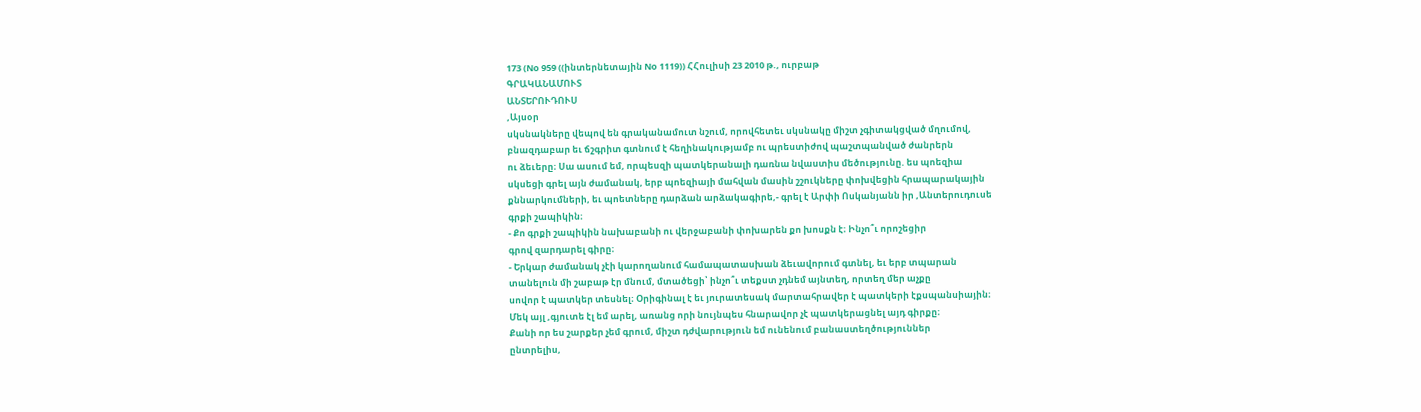173 (No 959 ((ինտերնետային No 1119)) ՀՀուլիսի 23 2010 թ., ուրբաթ
ԳՐԱԿԱՆԱՄՈՒՏ
ԱՆՏԵՐՈՒԴՈՒՍ
,Այսօր
սկսնակները վեպով են գրականամուտ նշում, որովհետեւ սկսնակը միշտ չգիտակցված մղումով,
բնազդաբար եւ ճշգրիտ գտնում է հեղինակությամբ ու պրեստիժով պաշտպանված ժանրերն
ու ձեւերը։ Սա ասում եմ, որպեսզի պատկերանալի դառնա նվաստիս մեծությունը. ես պոեզիա
սկսեցի գրել այն ժամանակ, երբ պոեզիայի մահվան մասին շշուկները փոխվեցին հրապարակային
քննարկումների, եւ պոետները դարձան արձակագիրե,- գրել է Արփի Ոսկանյանն իր ,Անտերուդուսե
գրքի շապիկին։
- Քո գրքի շապիկին նախաբանի ու վերջաբանի փոխարեն քո խոսքն է։ Ինչո՞ւ որոշեցիր
գրով զարդարել գիրը։
- Երկար ժամանակ չէի կարողանում համապատասխան ձեւավորում գտնել, եւ երբ տպարան
տանելուն մի շաբաթ էր մնում, մտածեցի՝ ինչո՞ւ տեքստ չդնեմ այնտեղ, որտեղ մեր աչքը
սովոր է պատկեր տեսնել։ Օրիգինալ է եւ յուրատեսակ մարտահրավեր է պատկերի էքսպանսիային։
Մեկ այլ ,գյուտե էլ եմ արել, առանց որի նույնպես հնարավոր չէ պատկերացնել այդ գիրքը։
Քանի որ ես շարքեր չեմ գրում, միշտ դժվարություն եմ ունենում բանաստեղծություններ
ընտրելիս,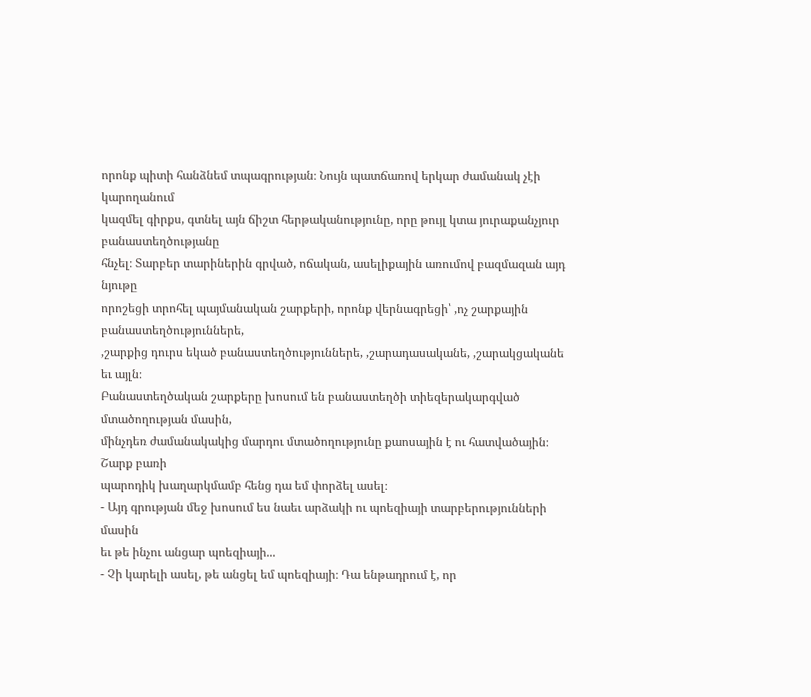որոնք պիտի հանձնեմ տպագրության։ Նույն պատճառով երկար ժամանակ չէի կարողանում
կազմել գիրքս, գտնել այն ճիշտ հերթականությունը, որը թույլ կտա յուրաքանչյուր բանաստեղծությանը
հնչել։ Տարբեր տարիներին գրված, ոճական, ասելիքային առումով բազմազան այդ նյութը
որոշեցի տրոհել պայմանական շարքերի, որոնք վերնագրեցի՝ ,ոչ շարքային բանաստեղծություններե,
,շարքից դուրս եկած բանաստեղծություններե, ,շարադասականե, ,շարակցականե եւ այլն։
Բանաստեղծական շարքերը խոսում են բանաստեղծի տիեզերակարգված մտածողության մասին,
մինչդեռ ժամանակակից մարդու մտածողությունը քաոսային է ու հատվածային։ Շարք բառի
պարոդիկ խաղարկմամբ հենց դա եմ փորձել ասել։
- Այդ գրության մեջ խոսում ես նաեւ արձակի ու պոեզիայի տարբերությունների մասին
եւ թե ինչու անցար պոեզիայի...
- Չի կարելի ասել, թե անցել եմ պոեզիայի։ Դա ենթադրում է, որ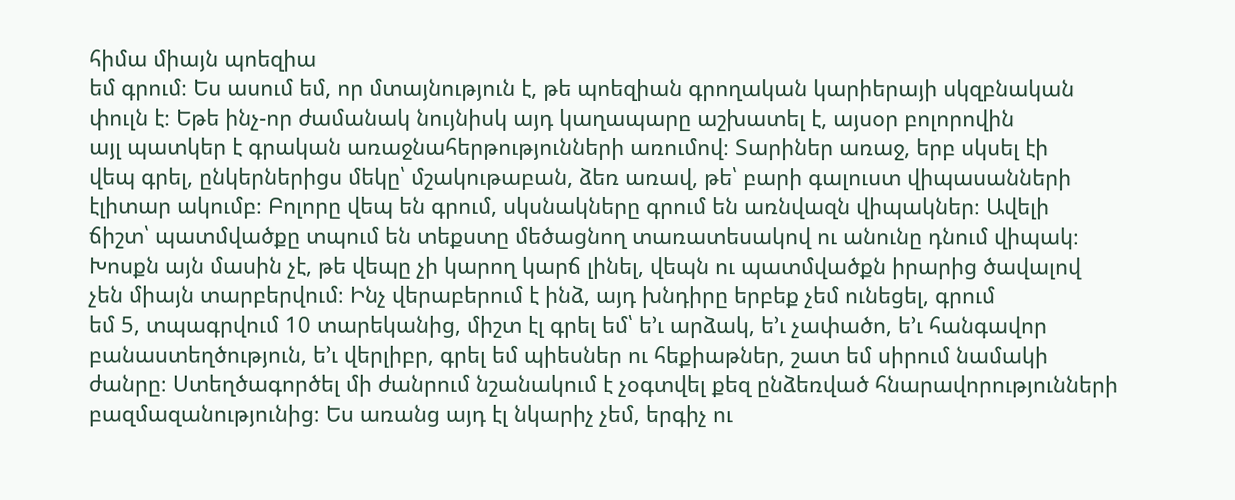հիմա միայն պոեզիա
եմ գրում։ Ես ասում եմ, որ մտայնություն է, թե պոեզիան գրողական կարիերայի սկզբնական
փուլն է։ Եթե ինչ-որ ժամանակ նույնիսկ այդ կաղապարը աշխատել է, այսօր բոլորովին
այլ պատկեր է գրական առաջնահերթությունների առումով։ Տարիներ առաջ, երբ սկսել էի
վեպ գրել, ընկերներիցս մեկը՝ մշակութաբան, ձեռ առավ, թե՝ բարի գալուստ վիպասանների
էլիտար ակումբ։ Բոլորը վեպ են գրում, սկսնակները գրում են առնվազն վիպակներ։ Ավելի
ճիշտ՝ պատմվածքը տպում են տեքստը մեծացնող տառատեսակով ու անունը դնում վիպակ։
Խոսքն այն մասին չէ, թե վեպը չի կարող կարճ լինել, վեպն ու պատմվածքն իրարից ծավալով
չեն միայն տարբերվում։ Ինչ վերաբերում է ինձ, այդ խնդիրը երբեք չեմ ունեցել, գրում
եմ 5, տպագրվում 10 տարեկանից, միշտ էլ գրել եմ՝ ե’ւ արձակ, ե’ւ չափածո, ե’ւ հանգավոր
բանաստեղծություն, ե’ւ վերլիբր, գրել եմ պիեսներ ու հեքիաթներ, շատ եմ սիրում նամակի
ժանրը։ Ստեղծագործել մի ժանրում նշանակում է չօգտվել քեզ ընձեռված հնարավորությունների
բազմազանությունից։ Ես առանց այդ էլ նկարիչ չեմ, երգիչ ու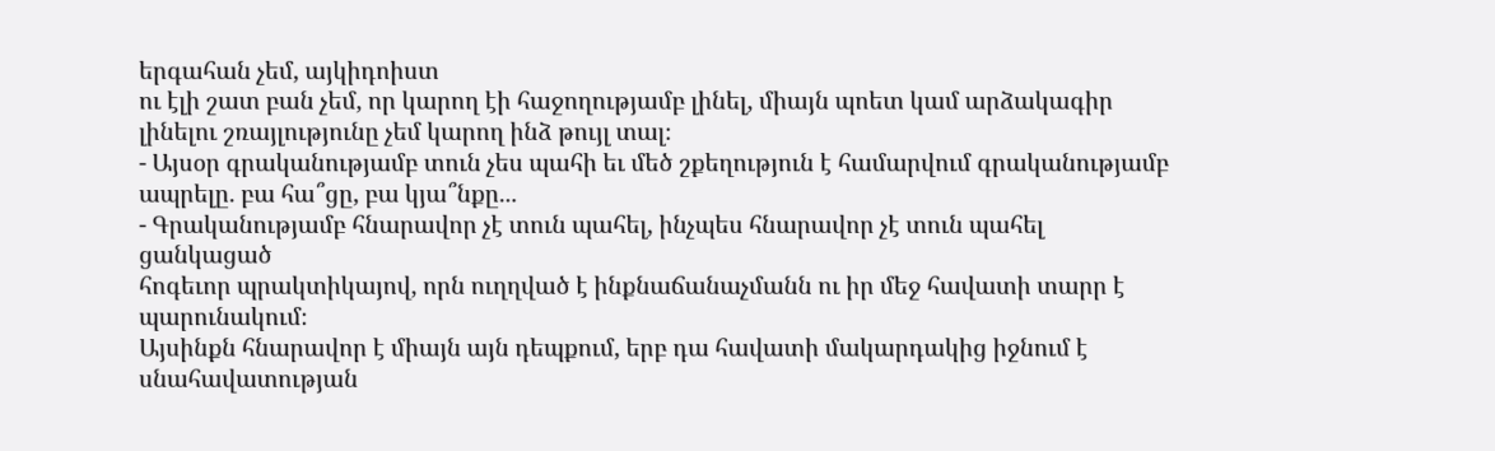երգահան չեմ, այկիդոիստ
ու էլի շատ բան չեմ, որ կարող էի հաջողությամբ լինել, միայն պոետ կամ արձակագիր
լինելու շռայլությունը չեմ կարող ինձ թույլ տալ։
- Այսօր գրականությամբ տուն չես պահի եւ մեծ շքեղություն է համարվում գրականությամբ
ապրելը. բա հա՞ցը, բա կյա՞նքը...
- Գրականությամբ հնարավոր չէ տուն պահել, ինչպես հնարավոր չէ տուն պահել ցանկացած
հոգեւոր պրակտիկայով, որն ուղղված է ինքնաճանաչմանն ու իր մեջ հավատի տարր է պարունակում։
Այսինքն հնարավոր է միայն այն դեպքում, երբ դա հավատի մակարդակից իջնում է սնահավատության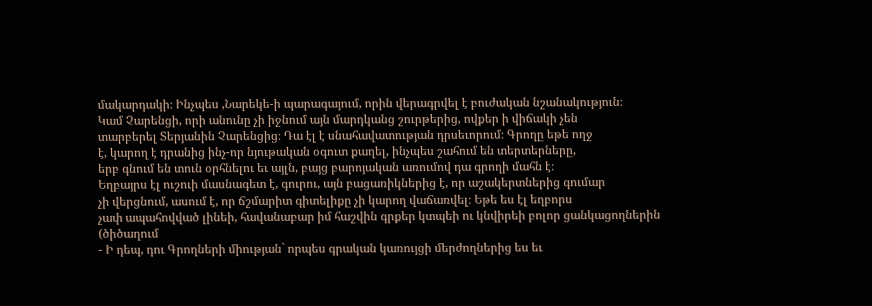մակարդակի։ Ինչպես ,Նարեկե-ի պարագայում, որին վերագրվել է բուժական նշանակություն։
Կամ Չարենցի, որի անունը չի իջնում այն մարդկանց շուրթերից, ովքեր ի վիճակի չեն
տարբերել Տերյանին Չարենցից։ Դա էլ է սնահավատության դրսեւորում։ Գրողը եթե ողջ
է, կարող է դրանից ինչ-որ նյութական օգուտ քաղել, ինչպես շահում են տերտերները,
երբ գնում են տուն օրհնելու եւ այլն, բայց բարոյական առումով դա գրողի մահն է։
Եղբայրս էլ ուշուի մասնագետ է, գուրու, այն բացառիկներից է, որ աշակերտներից գումար
չի վերցնում, ասում է, որ ճշմարիտ գիտելիքը չի կարող վաճառվել։ Եթե ես էլ եղբորս
չափ ապահովված լինեի, հավանաբար իմ հաշվին գրքեր կտպեի ու կնվիրեի բոլոր ցանկացողներին
(ծիծաղում
- Ի դեպ, դու Գրողների միության` որպես գրական կառույցի մերժողներից ես եւ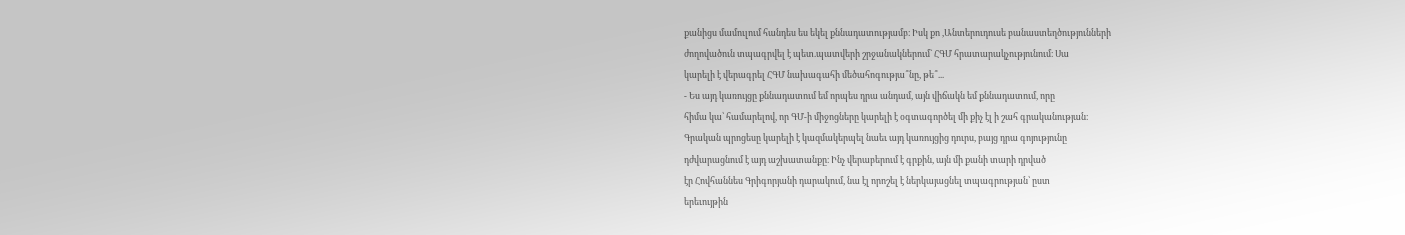քանիցս մամուլում հանդես ես եկել քննադատությամբ։ Իսկ քո ,Անտերուդուսե բանաստեղծությունների
ժողովածուն տպագրվել է պետ.պատվերի շրջանակներում` ՀԳՄ հրատարակչությունում։ Սա
կարելի է վերագրել ՀԳՄ նախագահի մեծահոգությա՞նը, թե՞...
- Ես այդ կառույցը քննադատում եմ որպես դրա անդամ, այն վիճակն եմ քննադատում, որը
հիմա կա՝ համարելով, որ ԳՄ-ի միջոցները կարելի է օգտագործել մի քիչ էլ ի շահ գրականության։
Գրական պրոցեսը կարելի է կազմակերպել նաեւ այդ կառույցից դուրս, բայց դրա գոյությունը
դժվարացնում է այդ աշխատանքը։ Ինչ վերաբերում է գրքին, այն մի քանի տարի դրված
էր Հովհաննես Գրիգորյանի դարակում, նա էլ որոշել է ներկայացնել տպագրության՝ ըստ
երեւույթին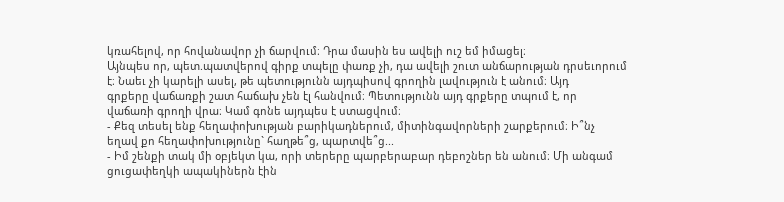կռահելով, որ հովանավոր չի ճարվում։ Դրա մասին ես ավելի ուշ եմ իմացել։
Այնպես որ, պետ.պատվերով գիրք տպելը փառք չի, դա ավելի շուտ անճարության դրսեւորում
է։ Նաեւ չի կարելի ասել, թե պետությունն այդպիսով գրողին լավություն է անում։ Այդ
գրքերը վաճառքի շատ հաճախ չեն էլ հանվում։ Պետությունն այդ գրքերը տպում է, որ
վաճառի գրողի վրա։ Կամ գոնե այդպես է ստացվում։
- Քեզ տեսել ենք հեղափոխության բարիկադներում, միտինգավորների շարքերում։ Ի՞նչ
եղավ քո հեղափոխությունը` հաղթե՞ց, պարտվե՞ց...
- Իմ շենքի տակ մի օբյեկտ կա, որի տերերը պարբերաբար դեբոշներ են անում։ Մի անգամ
ցուցափեղկի ապակիներն էին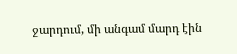ջարդում, մի անգամ մարդ էին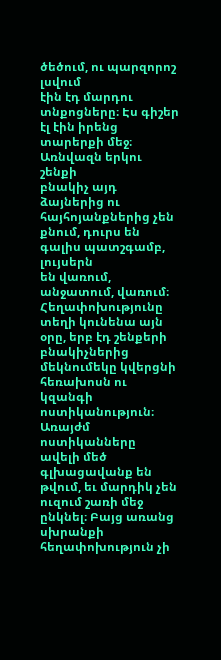ծեծում, ու պարզորոշ լսվում
էին էդ մարդու տնքոցները։ Էս գիշեր էլ էին իրենց տարերքի մեջ։ Առնվազն երկու շենքի
բնակիչ այդ ձայներից ու հայհոյանքներից չեն քնում, դուրս են գալիս պատշգամբ, լույսերն
են վառում, անջատում, վառում։ Հեղափոխությունը տեղի կունենա այն օրը, երբ էդ շենքերի
բնակիչներից մեկնումեկը կվերցնի հեռախոսն ու կզանգի ոստիկանություն։ Առայժմ ոստիկանները
ավելի մեծ գլխացավանք են թվում, եւ մարդիկ չեն ուզում շառի մեջ ընկնել։ Բայց առանց
սխրանքի հեղափոխություն չի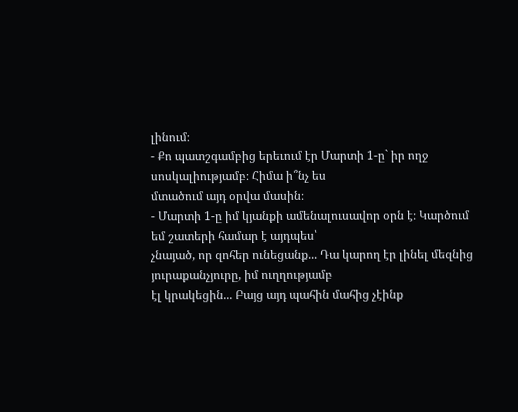լինում։
- Քո պատշգամբից երեւում էր Մարտի 1-ը` իր ողջ սոսկալիությամբ։ Հիմա ի՞նչ ես
մտածում այդ օրվա մասին։
- Մարտի 1-ը իմ կյանքի ամենալուսավոր օրն է։ Կարծում եմ շատերի համար է այդպես՝
չնայած, որ զոհեր ունեցանք... Դա կարող էր լինել մեզնից յուրաքանչյուրը, իմ ուղղությամբ
էլ կրակեցին... Բայց այդ պահին մահից չէինք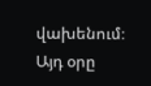վախենում։ Այդ օրը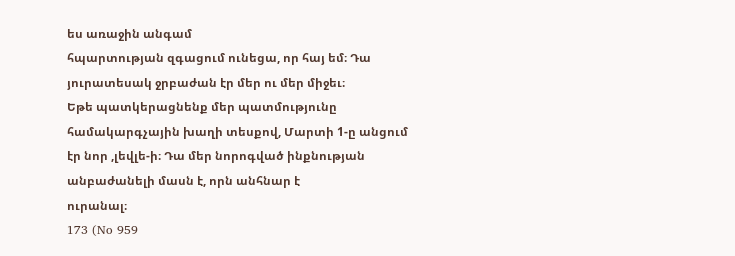ես առաջին անգամ
հպարտության զգացում ունեցա, որ հայ եմ։ Դա յուրատեսակ ջրբաժան էր մեր ու մեր միջեւ։
Եթե պատկերացնենք մեր պատմությունը համակարգչային խաղի տեսքով, Մարտի 1-ը անցում
էր նոր ,լեվլե-ի։ Դա մեր նորոգված ինքնության անբաժանելի մասն է, որն անհնար է
ուրանալ։
173 (No 959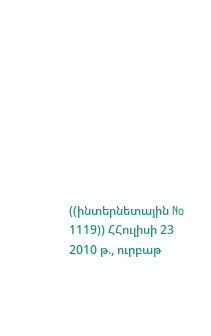((ինտերնետային No 1119)) ՀՀուլիսի 23 2010 թ., ուրբաթ